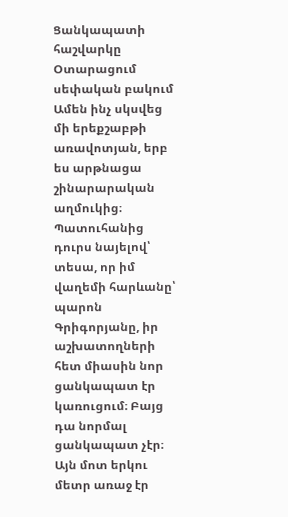Ցանկապատի հաշվարկը
Օտարացում սեփական բակում
Ամեն ինչ սկսվեց մի երեքշաբթի առավոտյան, երբ ես արթնացա շինարարական աղմուկից։ Պատուհանից դուրս նայելով՝ տեսա, որ իմ վաղեմի հարևանը՝ պարոն Գրիգորյանը, իր աշխատողների հետ միասին նոր ցանկապատ էր կառուցում։ Բայց դա նորմալ ցանկապատ չէր։ Այն մոտ երկու մետր առաջ էր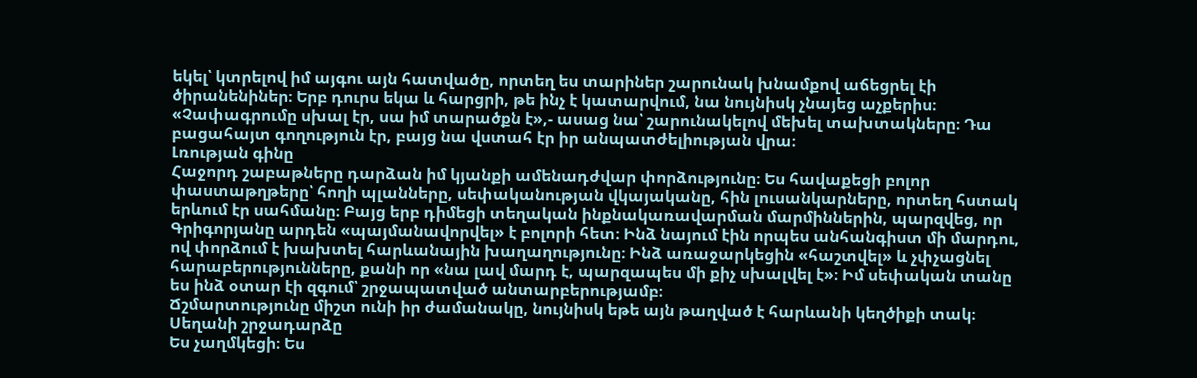եկել՝ կտրելով իմ այգու այն հատվածը, որտեղ ես տարիներ շարունակ խնամքով աճեցրել էի ծիրանենիներ։ Երբ դուրս եկա և հարցրի, թե ինչ է կատարվում, նա նույնիսկ չնայեց աչքերիս։ «Չափագրումը սխալ էր, սա իմ տարածքն է»,- ասաց նա՝ շարունակելով մեխել տախտակները։ Դա բացահայտ գողություն էր, բայց նա վստահ էր իր անպատժելիության վրա։
Լռության գինը
Հաջորդ շաբաթները դարձան իմ կյանքի ամենադժվար փորձությունը։ Ես հավաքեցի բոլոր փաստաթղթերը՝ հողի պլանները, սեփականության վկայականը, հին լուսանկարները, որտեղ հստակ երևում էր սահմանը։ Բայց երբ դիմեցի տեղական ինքնակառավարման մարմիններին, պարզվեց, որ Գրիգորյանը արդեն «պայմանավորվել» է բոլորի հետ։ Ինձ նայում էին որպես անհանգիստ մի մարդու, ով փորձում է խախտել հարևանային խաղաղությունը։ Ինձ առաջարկեցին «հաշտվել» և չփչացնել հարաբերությունները, քանի որ «նա լավ մարդ է, պարզապես մի քիչ սխալվել է»։ Իմ սեփական տանը ես ինձ օտար էի զգում՝ շրջապատված անտարբերությամբ։
Ճշմարտությունը միշտ ունի իր ժամանակը, նույնիսկ եթե այն թաղված է հարևանի կեղծիքի տակ։
Սեղանի շրջադարձը
Ես չաղմկեցի։ Ես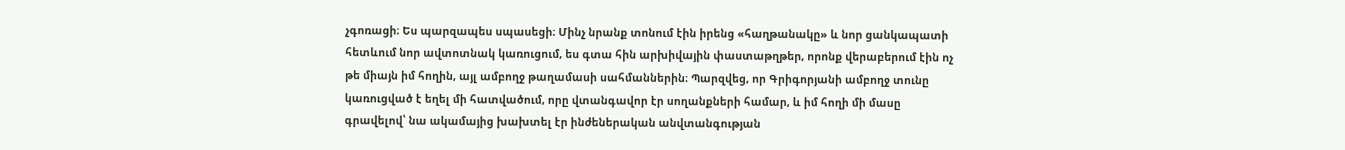չգոռացի։ Ես պարզապես սպասեցի։ Մինչ նրանք տոնում էին իրենց «հաղթանակը» և նոր ցանկապատի հետևում նոր ավտոտնակ կառուցում, ես գտա հին արխիվային փաստաթղթեր, որոնք վերաբերում էին ոչ թե միայն իմ հողին, այլ ամբողջ թաղամասի սահմաններին։ Պարզվեց, որ Գրիգորյանի ամբողջ տունը կառուցված է եղել մի հատվածում, որը վտանգավոր էր սողանքների համար, և իմ հողի մի մասը գրավելով՝ նա ակամայից խախտել էր ինժեներական անվտանգության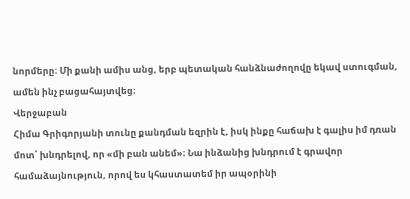նորմերը։ Մի քանի ամիս անց, երբ պետական հանձնաժողովը եկավ ստուգման, ամեն ինչ բացահայտվեց։
Վերջաբան
Հիմա Գրիգորյանի տունը քանդման եզրին է, իսկ ինքը հաճախ է գալիս իմ դռան մոտ՝ խնդրելով, որ «մի բան անեմ»։ Նա ինձանից խնդրում է գրավոր համաձայնություն, որով ես կհաստատեմ իր ապօրինի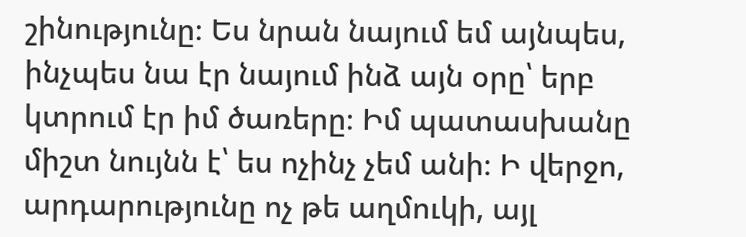շինությունը։ Ես նրան նայում եմ այնպես, ինչպես նա էր նայում ինձ այն օրը՝ երբ կտրում էր իմ ծառերը։ Իմ պատասխանը միշտ նույնն է՝ ես ոչինչ չեմ անի։ Ի վերջո, արդարությունը ոչ թե աղմուկի, այլ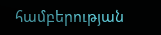համբերության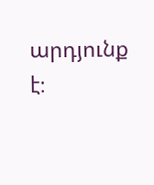արդյունք է։